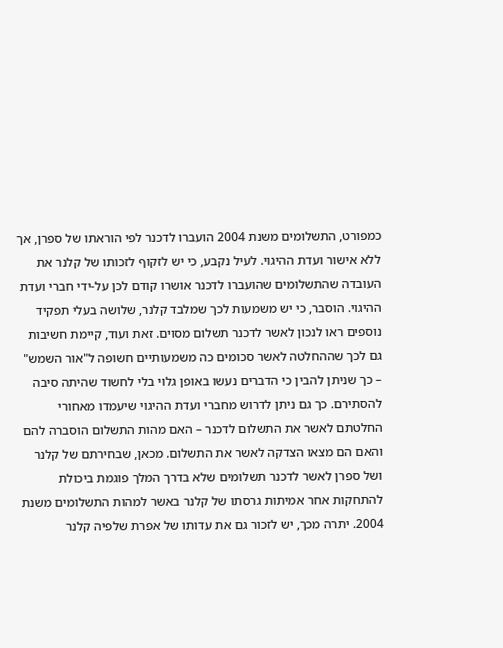כמפורט, התשלומים משנת 2004 הועברו לדכנר לפי הוראתו של ספרן, אך ללא אישור ועדת ההיגוי. לעיל נקבע, כי יש לזקוף לזכותו של קלנר את העובדה שהתשלומים שהועברו לדכנר אושרו קודם לכן על-ידי חברי ועדת ההיגוי. הוסבר, כי יש משמעות לכך שמלבד קלנר, שלושה בעלי תפקיד נוספים ראו לנכון לאשר לדכנר תשלום מסוים. זאת ועוד, קיימת חשיבות גם לכך שההחלטה לאשר סכומים כה משמעותיים חשופה ל"אור השמש" – כך שניתן להבין כי הדברים נעשו באופן גלוי בלי לחשוד שהיתה סיבה להסתירם. כך גם ניתן לדרוש מחברי ועדת ההיגוי שיעמדו מאחורי החלטתם לאשר את התשלום לדכנר – האם מהות התשלום הוסברה להם והאם הם מצאו הצדקה לאשר את התשלום. מכאן, שבחירתם של קלנר ושל ספרן לאשר לדכנר תשלומים שלא בדרך המלך פוגמת ביכולת להתחקות אחר אמיתות גרסתו של קלנר באשר למהות התשלומים משנת 2004. יתרה מכך, יש לזכור גם את עדותו של אפרת שלפיה קלנר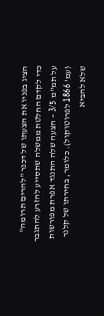הציג בפניו את הצעתו של דכנר "להרים תרומה" כדי לקדם החלטת ממשלה שתסייע להזרע להתגבר על תמ"מ 3/5 – הצעה שלה התנגד אפרת מפורשות (עמ' 1866 לפרוטוקול). כלומר, בחירתו של קלנר שלא להביא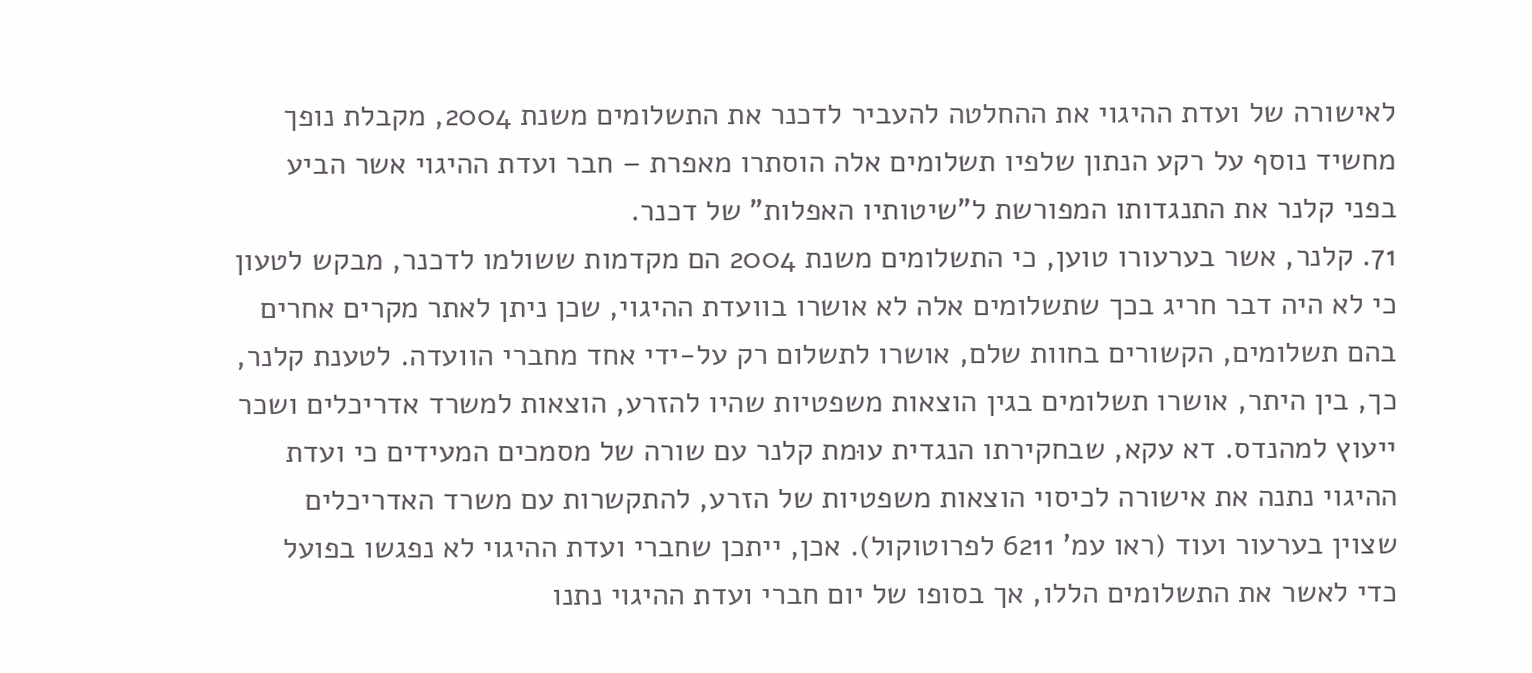לאישורה של ועדת ההיגוי את ההחלטה להעביר לדכנר את התשלומים משנת 2004, מקבלת נופך מחשיד נוסף על רקע הנתון שלפיו תשלומים אלה הוסתרו מאפרת – חבר ועדת ההיגוי אשר הביע בפני קלנר את התנגדותו המפורשת ל"שיטותיו האפלות" של דכנר.
71. קלנר, אשר בערעורו טוען, כי התשלומים משנת 2004 הם מקדמות ששולמו לדכנר, מבקש לטעון כי לא היה דבר חריג בכך שתשלומים אלה לא אושרו בוועדת ההיגוי, שכן ניתן לאתר מקרים אחרים בהם תשלומים, הקשורים בחוות שלם, אושרו לתשלום רק על-ידי אחד מחברי הוועדה. לטענת קלנר, כך, בין היתר, אושרו תשלומים בגין הוצאות משפטיות שהיו להזרע, הוצאות למשרד אדריכלים ושכר ייעוץ למהנדס. דא עקא, שבחקירתו הנגדית עוּמת קלנר עם שורה של מסמכים המעידים כי ועדת ההיגוי נתנה את אישורה לכיסוי הוצאות משפטיות של הזרע, להתקשרות עם משרד האדריכלים שצוין בערעור ועוד (ראו עמ' 6211 לפרוטוקול). אכן, ייתכן שחברי ועדת ההיגוי לא נפגשו בפועל כדי לאשר את התשלומים הללו, אך בסופו של יום חברי ועדת ההיגוי נתנו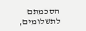הסכמתם לתשלומים,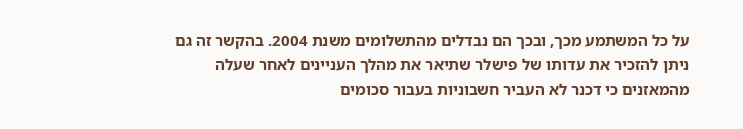על כל המשתמע מכך, ובכך הם נבדלים מהתשלומים משנת 2004. בהקשר זה גם ניתן להזכיר את עדותו של פישלר שתיאר את מהלך העניינים לאחר שעלה מהמאזנים כי דכנר לא העביר חשבוניות בעבור סכומים